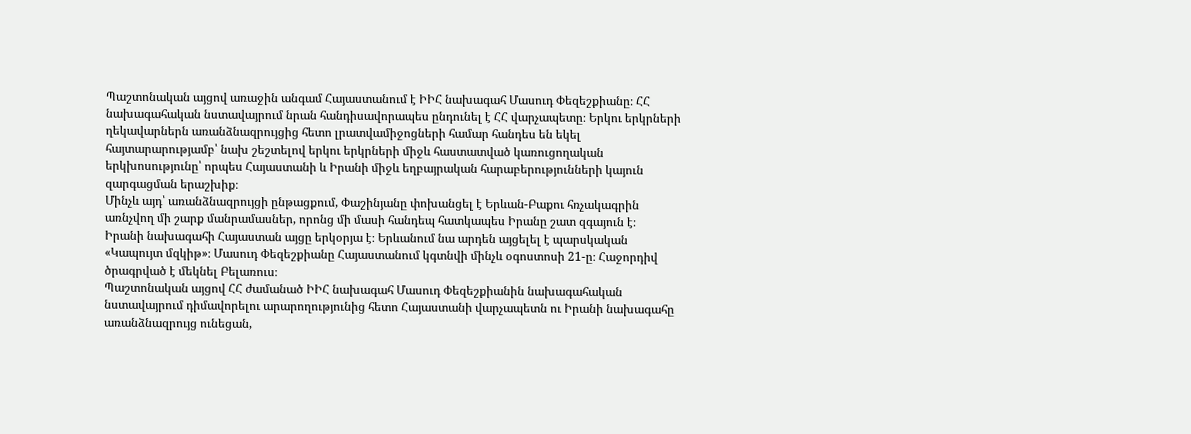Պաշտոնական այցով առաջին անգամ Հայաստանում է ԻԻՀ նախագահ Մասուդ Փեզեշքիանը։ ՀՀ նախագահական նստավայրում նրան հանդիսավորապես ընդունել է ՀՀ վարչապետը։ Երկու երկրների ղեկավարներն առանձնազրույցից հետո լրատվամիջոցների համար հանդես են եկել հայտարարությամբ՝ նախ շեշտելով երկու երկրների միջև հաստատված կառուցողական երկխոսությունը՝ որպես Հայաստանի և Իրանի միջև եղբայրական հարաբերությունների կայուն զարգացման երաշխիք։
Մինչև այդ՝ առանձնազրույցի ընթացքում, Փաշինյանը փոխանցել է Երևան-Բաքու հռչակագրին առնչվող մի շարք մանրամասներ, որոնց մի մասի հանդեպ հատկապես Իրանը շատ զգայուն է։
Իրանի նախագահի Հայաստան այցը երկօրյա է։ Երևանում նա արդեն այցելել է պարսկական «Կապույտ մզկիթ»։ Մասուդ Փեզեշքիանը Հայաստանում կգտնվի մինչև օգոստոսի 21-ը։ Հաջորդիվ ծրագրված է մեկնել Բելառուս։
Պաշտոնական այցով ՀՀ ժամանած ԻԻՀ նախագահ Մասուդ Փեզեշքիանին նախագահական նստավայրում դիմավորելու արարողությունից հետո Հայաստանի վարչապետն ու Իրանի նախագահը առանձնազրույց ունեցան,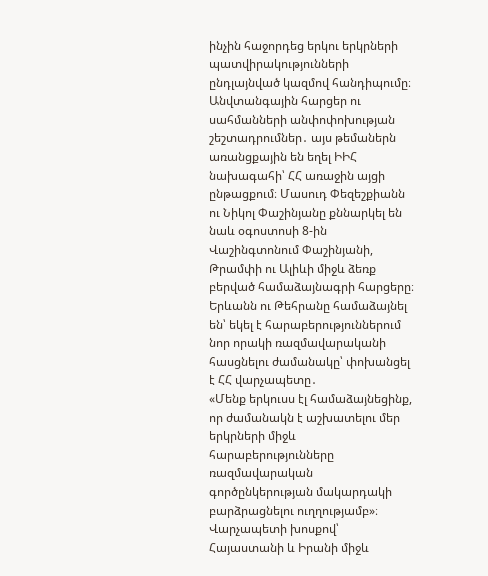ինչին հաջորդեց երկու երկրների պատվիրակությունների ընդլայնված կազմով հանդիպումը։
Անվտանգային հարցեր ու սահմանների անփոփոխության շեշտադրումներ․ այս թեմաներն առանցքային են եղել ԻԻՀ նախագահի՝ ՀՀ առաջին այցի ընթացքում։ Մասուդ Փեզեշքիանն ու Նիկոլ Փաշինյանը քննարկել են նաև օգոստոսի 8-ին Վաշինգտոնում Փաշինյանի, Թրամփի ու Ալիևի միջև ձեռք բերված համաձայնագրի հարցերը։ Երևանն ու Թեհրանը համաձայնել են՝ եկել է հարաբերություններում նոր որակի ռազմավարականի հասցնելու ժամանակը՝ փոխանցել է ՀՀ վարչապետը․
«Մենք երկուսս էլ համաձայնեցինք, որ ժամանակն է աշխատելու մեր երկրների միջև հարաբերությունները ռազմավարական գործընկերության մակարդակի բարձրացնելու ուղղությամբ»։
Վարչապետի խոսքով՝ Հայաստանի և Իրանի միջև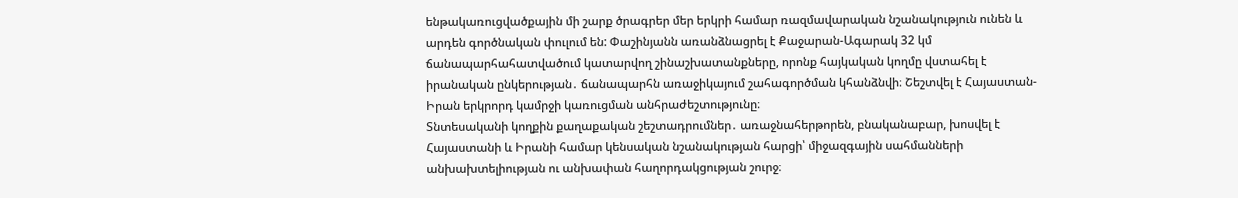ենթակառուցվածքային մի շարք ծրագրեր մեր երկրի համար ռազմավարական նշանակություն ունեն և արդեն գործնական փուլում են: Փաշինյանն առանձնացրել է Քաջարան-Ագարակ 32 կմ ճանապարհահատվածում կատարվող շինաշխատանքները, որոնք հայկական կողմը վստահել է իրանական ընկերության․ ճանապարհն առաջիկայում շահագործման կհանձնվի։ Շեշտվել է Հայաստան-Իրան երկրորդ կամրջի կառուցման անհրաժեշտությունը։
Տնտեսականի կողքին քաղաքական շեշտադրումներ․ առաջնահերթորեն, բնականաբար, խոսվել է Հայաստանի և Իրանի համար կենսական նշանակության հարցի՝ միջազգային սահմանների անխախտելիության ու անխափան հաղորդակցության շուրջ։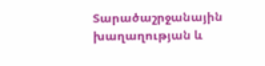Տարածաշրջանային խաղաղության և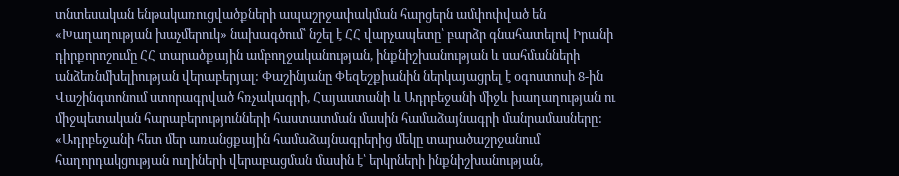տնտեսական ենթակառուցվածքների ապաշրջափակման հարցերն ամփոփված են «Խաղաղության խաչմերուկ» նախագծում՝ նշել է ՀՀ վարչապետը՝ բարձր գնահատելով Իրանի դիրքորոշումը ՀՀ տարածքային ամբողջականության, ինքնիշխանության և սահմանների անձեռնմխելիության վերաբերյալ: Փաշինյանը Փեզեշքիանին ներկայացրել է օգոստոսի 8-ին Վաշինգտոնում ստորագրված հռչակագրի, Հայաստանի և Ադրբեջանի միջև խաղաղության ու միջպետական հարաբերությունների հաստատման մասին համաձայնագրի մանրամասները:
«Ադրբեջանի հետ մեր առանցքային համաձայնագրերից մեկը տարածաշրջանում հաղորդակցության ուղիների վերաբացման մասին է՝ երկրների ինքնիշխանության,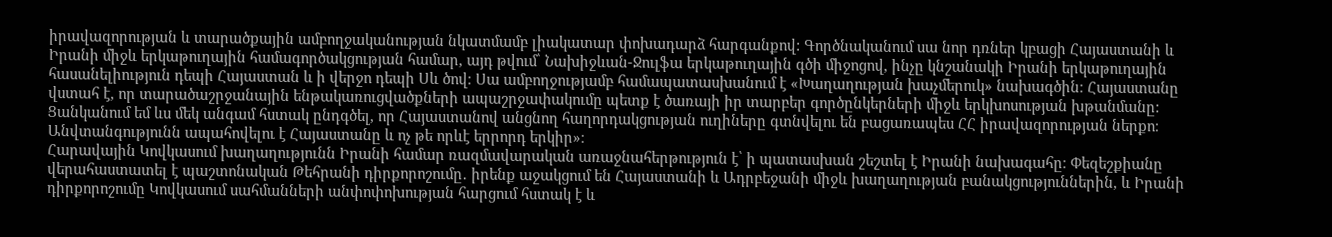իրավազորության և տարածքային ամբողջականության նկատմամբ լիակատար փոխադարձ հարգանքով: Գործնականում սա նոր դռներ կբացի Հայաստանի և Իրանի միջև երկաթուղային համագործակցության համար, այդ թվում՝ Նախիջևան-Ջուլֆա երկաթուղային գծի միջոցով, ինչը կնշանակի Իրանի երկաթուղային հասանելիություն դեպի Հայաստան և ի վերջո դեպի Սև ծով։ Սա ամբողջությամբ համապատասխանում է «Խաղաղության խաչմերուկ» նախագծին։ Հայաստանը վստահ է, որ տարածաշրջանային ենթակառուցվածքների ապաշրջափակումը պետք է ծառայի իր տարբեր գործընկերների միջև երկխոսության խթանմանը: Ցանկանում եմ ևս մեկ անգամ հստակ ընդգծել, որ Հայաստանով անցնող հաղորդակցության ուղիները գտնվելու են բացառապես ՀՀ իրավազորության ներքո։ Անվտանգությունն ապահովելու է Հայաստանը և ոչ թե որևէ երրորդ երկիր»։
Հարավային Կովկասում խաղաղությունն Իրանի համար ռազմավարական առաջնահերթություն է՝ ի պատասխան շեշտել է Իրանի նախագահը։ Փեզեշքիանը վերահաստատել է պաշտոնական Թեհրանի դիրքորոշումը․ իրենք աջակցում են Հայաստանի և Ադրբեջանի միջև խաղաղության բանակցություններին, և Իրանի դիրքորոշումը Կովկասում սահմանների անփոփոխության հարցում հստակ է և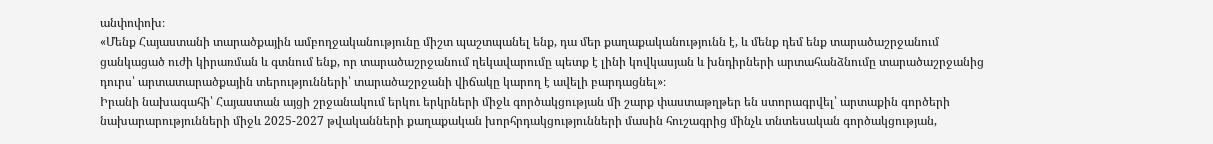անփոփոխ։
«Մենք Հայաստանի տարածքային ամբողջականությունը միշտ պաշտպանել ենք, դա մեր քաղաքականությունն է, և մենք դեմ ենք տարածաշրջանում ցանկացած ուժի կիրառման և գտնում ենք, որ տարածաշրջանում ղեկավարումը պետք է լինի կովկասյան և խնդիրների արտահանձնումը տարածաշրջանից դուրս՝ արտատարածքային տերությունների՝ տարածաշրջանի վիճակը կարող է ավելի բարդացնել»։
Իրանի նախագահի՝ Հայաստան այցի շրջանակում երկու երկրների միջև գործակցության մի շարք փաստաթղթեր են ստորագրվել՝ արտաքին գործերի նախարարությունների միջև 2025-2027 թվականների քաղաքական խորհրդակցությունների մասին հուշագրից մինչև տնտեսական գործակցության,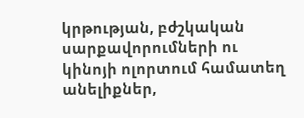կրթության, բժշկական սարքավորումների ու կինոյի ոլորտում համատեղ անելիքներ,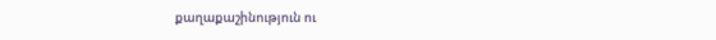քաղաքաշինություն ու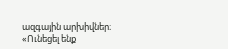ազգային արխիվներ։ «Ունեցել ենք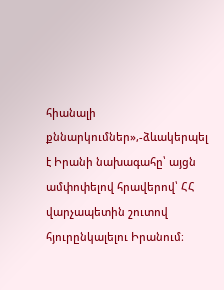հիանալի քննարկումներ»,-ձևակերպել է Իրանի նախագահը՝ այցն ամփոփելով հրավերով՝ ՀՀ վարչապետին շուտով հյուրընկալելու Իրանում։